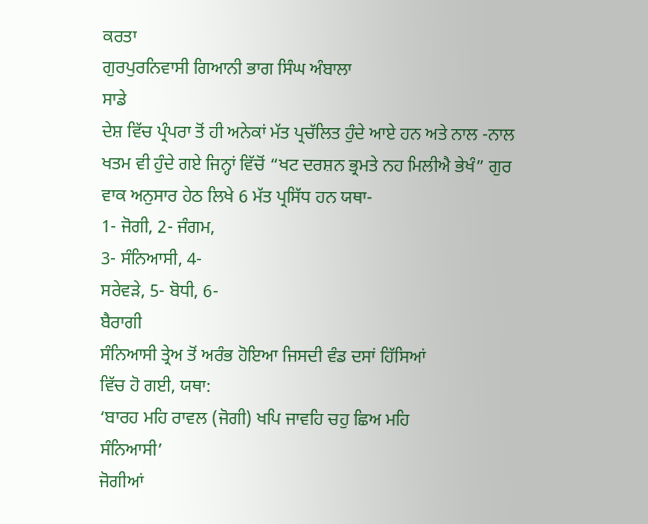ਕਰਤਾ
ਗੁਰਪੁਰਨਿਵਾਸੀ ਗਿਆਨੀ ਭਾਗ ਸਿੰਘ ਅੰਬਾਲਾ
ਸਾਡੇ
ਦੇਸ਼ ਵਿੱਚ ਪ੍ਰੰਪਰਾ ਤੋਂ ਹੀ ਅਨੇਕਾਂ ਮੱਤ ਪ੍ਰਚੱਲਿਤ ਹੁੰਦੇ ਆਏ ਹਨ ਅਤੇ ਨਾਲ -ਨਾਲ
ਖਤਮ ਵੀ ਹੁੰਦੇ ਗਏ ਜਿਨ੍ਹਾਂ ਵਿੱਚੋਂ “ਖਟ ਦਰਸ਼ਨ ਭ੍ਰਮਤੇ ਨਹ ਮਿਲੀਐ ਭੇਖੰ” ਗੁਰ
ਵਾਕ ਅਨੁਸਾਰ ਹੇਠ ਲਿਖੇ 6 ਮੱਤ ਪ੍ਰਸਿੱਧ ਹਨ ਯਥਾ-
1- ਜੋਗੀ, 2- ਜੰਗਮ,
3- ਸੰਨਿਆਸੀ, 4-
ਸਰੇਵੜੇ, 5- ਬੋਧੀ, 6-
ਬੈਰਾਗੀ
ਸੰਨਿਆਸੀ ਤ੍ਰੇਅ ਤੋਂ ਅਰੰਭ ਹੋਇਆ ਜਿਸਦੀ ਵੰਡ ਦਸਾਂ ਹਿੱਸਿਆਂ
ਵਿੱਚ ਹੋ ਗਈ, ਯਥਾ:
‘ਬਾਰਹ ਮਹਿ ਰਾਵਲ (ਜੋਗੀ) ਖਪਿ ਜਾਵਹਿ ਚਹੁ ਛਿਅ ਮਹਿ
ਸੰਨਿਆਸੀ’
ਜੋਗੀਆਂ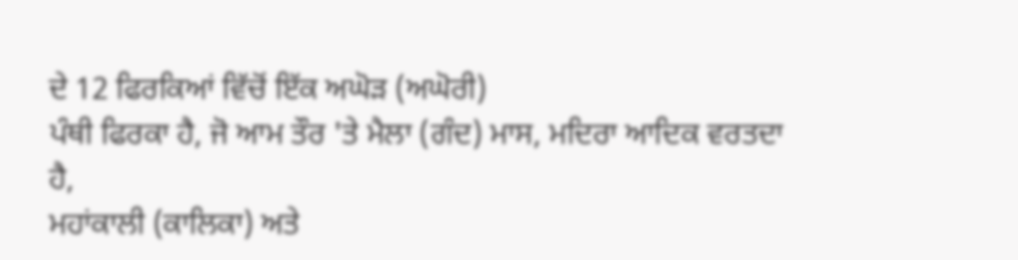ਦੇ 12 ਫਿਰਕਿਆਂ ਵਿੱਚੋਂ ਇੱਕ ਅਘੋੜ (ਅਘੋਰੀ)
ਪੰਥੀ ਫਿਰਕਾ ਹੈ, ਜੋ ਆਮ ਤੌਰ 'ਤੇ ਮੈਲਾ (ਗੰਦ) ਮਾਸ, ਮਦਿਰਾ ਆਦਿਕ ਵਰਤਦਾ ਹੈ,
ਮਹਾਂਕਾਲੀ (ਕਾਲਿਕਾ) ਅਤੇ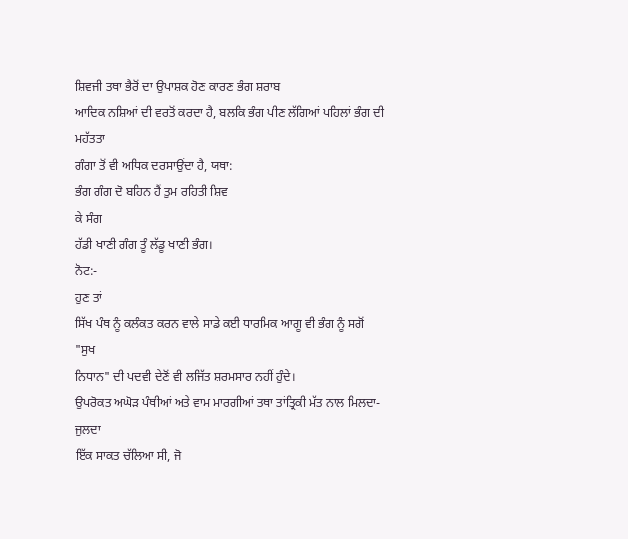ਸ਼ਿਵਜੀ ਤਥਾ ਭੈਰੋਂ ਦਾ ਉਪਾਸ਼ਕ ਹੋਣ ਕਾਰਣ ਭੰਗ ਸ਼ਰਾਬ
ਆਦਿਕ ਨਸ਼ਿਆਂ ਦੀ ਵਰਤੋਂ ਕਰਦਾ ਹੈ, ਬਲਕਿ ਭੰਗ ਪੀਣ ਲੱਗਿਆਂ ਪਹਿਲਾਂ ਭੰਗ ਦੀ ਮਹੱਤਤਾ
ਗੰਗਾ ਤੋਂ ਵੀ ਅਧਿਕ ਦਰਸਾਉਂਦਾ ਹੈ, ਯਥਾ:
ਭੰਗ ਗੰਗ ਦੋ ਬਹਿਨ ਹੈਂ ਤੁਮ ਰਹਿਤੀ ਸ਼ਿਵ
ਕੇ ਸੰਗ
ਹੱਡੀ ਖਾਣੀ ਗੰਗ ਤੂੰ ਲੱਡੂ ਖਾਣੀ ਭੰਗ।
ਨੋਟ:-
ਹੁਣ ਤਾਂ
ਸਿੱਖ ਪੰਥ ਨੂੰ ਕਲੰਕਤ ਕਰਨ ਵਾਲੇ ਸਾਡੇ ਕਈ ਧਾਰਮਿਕ ਆਗੂ ਵੀ ਭੰਗ ਨੂੰ ਸਗੋਂ
"ਸੁਖ
ਨਿਧਾਨ" ਦੀ ਪਦਵੀ ਦੇਣੋਂ ਵੀ ਲਜਿੱਤ ਸ਼ਰਮਸਾਰ ਨਹੀਂ ਹੁੰਦੇ।
ਉਪਰੋਕਤ ਅਘੋੜ ਪੰਥੀਆਂ ਅਤੇ ਵਾਮ ਮਾਰਗੀਆਂ ਤਥਾ ਤਾਂਤ੍ਰਿਕੀ ਮੱਤ ਨਾਲ ਮਿਲਦਾ-ਜੁਲਦਾ
ਇੱਕ ਸਾਕਤ ਚੱਲਿਆ ਸੀ, ਜੋ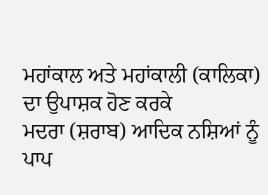ਮਹਾਂਕਾਲ ਅਤੇ ਮਹਾਂਕਾਲੀ (ਕਾਲਿਕਾ) ਦਾ ਉਪਾਸ਼ਕ ਹੋਣ ਕਰਕੇ
ਮਦਰਾ (ਸ਼ਰਾਬ) ਆਦਿਕ ਨਸ਼ਿਆਂ ਨੂੰ ਪਾਪ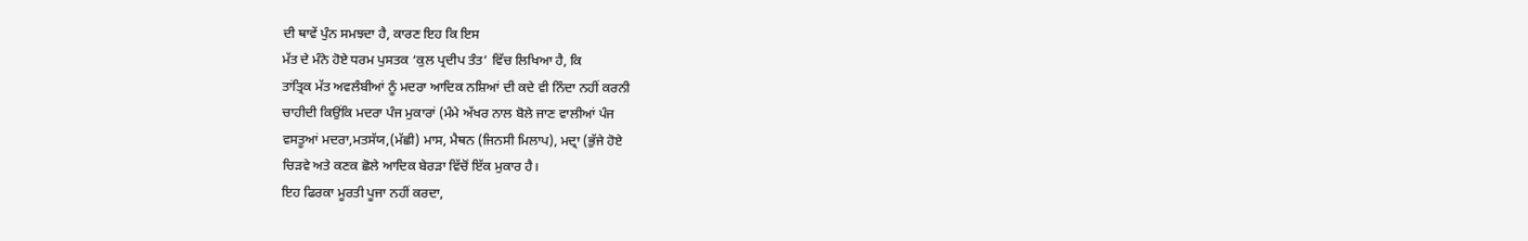ਦੀ ਥਾਵੇਂ ਪੁੰਨ ਸਮਝਦਾ ਹੈ, ਕਾਰਣ ਇਹ ਕਿ ਇਸ
ਮੱਤ ਦੇ ਮੰਨੇ ਹੋਏ ਧਰਮ ਪੁਸਤਕ ‘ਕੁਲ ਪ੍ਰਦੀਪ ਤੰਤ’ ਵਿੱਚ ਲਿਖਿਆ ਹੈ, ਕਿ
ਤਾਂਤ੍ਰਿਕ ਮੱਤ ਅਵਲੰਬੀਆਂ ਨੂੰ ਮਦਰਾ ਆਦਿਕ ਨਸ਼ਿਆਂ ਦੀ ਕਦੇ ਵੀ ਨਿੰਦਾ ਨਹੀਂ ਕਰਨੀ
ਚਾਹੀਦੀ ਕਿਉਂਕਿ ਮਦਰਾ ਪੰਜ ਮੁਕਾਰਾਂ (ਮੰਮੇ ਅੱਖਰ ਨਾਲ ਬੋਲੇ ਜਾਣ ਵਾਲੀਆਂ ਪੰਜ
ਵਸਤੂਆਂ ਮਦਰਾ,ਮਤਸੱਯ,(ਮੱਛੀ) ਮਾਸ, ਮੈਥਨ (ਜਿਨਸੀ ਮਿਲਾਪ), ਮਦ੍ਰਾ (ਭੁੱਜੇ ਹੋਏ
ਚਿੜਵੇ ਅਤੇ ਕਣਕ ਛੋਲੇ ਆਦਿਕ ਬੇਰੜਾ ਵਿੱਚੋਂ ਇੱਕ ਮੁਕਾਰ ਹੈ।
ਇਹ ਫਿਰਕਾ ਮੂਰਤੀ ਪੂਜਾ ਨਹੀਂ ਕਰਦਾ,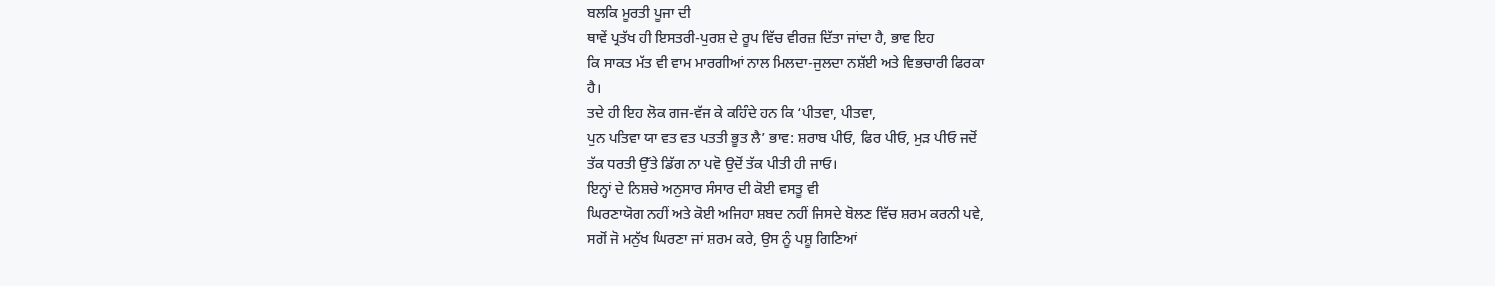ਬਲਕਿ ਮੂਰਤੀ ਪੂਜਾ ਦੀ
ਥਾਵੇਂ ਪ੍ਰਤੱਖ ਹੀ ਇਸਤਰੀ-ਪੁਰਸ਼ ਦੇ ਰੂਪ ਵਿੱਚ ਵੀਰਜ਼ ਦਿੱਤਾ ਜਾਂਦਾ ਹੈ, ਭਾਵ ਇਹ
ਕਿ ਸਾਕਤ ਮੱਤ ਵੀ ਵਾਮ ਮਾਰਗੀਆਂ ਨਾਲ ਮਿਲਦਾ-ਜੁਲਦਾ ਨਸ਼ੱਈ ਅਤੇ ਵਿਭਚਾਰੀ ਫਿਰਕਾ
ਹੈ।
ਤਦੇ ਹੀ ਇਹ ਲੋਕ ਗਜ-ਵੱਜ ਕੇ ਕਹਿੰਦੇ ਹਨ ਕਿ ‘ਪੀਤਵਾ, ਪੀਤਵਾ,
ਪੁਨ ਪਤਿਵਾ ਯਾ ਵਤ ਵਤ ਪਤਤੀ ਭੂਤ ਲੈ’ ਭਾਵ: ਸ਼ਰਾਬ ਪੀਓ, ਫਿਰ ਪੀਓ, ਮੁੜ ਪੀਓ ਜਦੋਂ
ਤੱਕ ਧਰਤੀ ਉੱਤੇ ਡਿੱਗ ਨਾ ਪਵੋ ਉਦੋਂ ਤੱਕ ਪੀਤੀ ਹੀ ਜਾਓ।
ਇਨ੍ਹਾਂ ਦੇ ਨਿਸ਼ਚੇ ਅਨੁਸਾਰ ਸੰਸਾਰ ਦੀ ਕੋਈ ਵਸਤੂ ਵੀ
ਘਿਰਣਾਯੋਗ ਨਹੀਂ ਅਤੇ ਕੋਈ ਅਜਿਹਾ ਸ਼ਬਦ ਨਹੀਂ ਜਿਸਦੇ ਬੋਲਣ ਵਿੱਚ ਸ਼ਰਮ ਕਰਨੀ ਪਵੇ,
ਸਗੋਂ ਜੋ ਮਨੁੱਖ ਘਿਰਣਾ ਜਾਂ ਸ਼ਰਮ ਕਰੇ, ਉਸ ਨੂੰ ਪਸ਼ੂ ਗਿਣਿਆਂ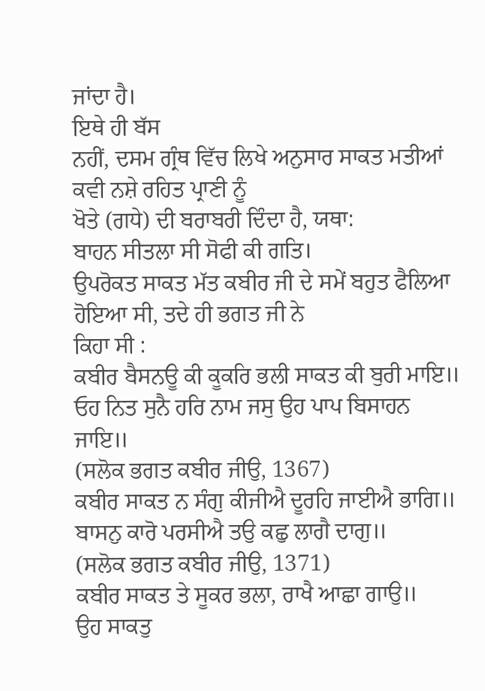ਜਾਂਦਾ ਹੈ।
ਇਥੇ ਹੀ ਬੱਸ
ਨਹੀਂ, ਦਸਮ ਗ੍ਰੰਥ ਵਿੱਚ ਲਿਖੇ ਅਨੁਸਾਰ ਸਾਕਤ ਮਤੀਆਂ ਕਵੀ ਨਸ਼ੇ ਰਹਿਤ ਪ੍ਰਾਣੀ ਨੂੰ
ਖੋਤੇ (ਗਧੇ) ਦੀ ਬਰਾਬਰੀ ਦਿੰਦਾ ਹੈ, ਯਥਾ:
ਬਾਹਨ ਸੀਤਲਾ ਸੀ ਸੋਫੀ ਕੀ ਗਤਿ।
ਉਪਰੋਕਤ ਸਾਕਤ ਮੱਤ ਕਬੀਰ ਜੀ ਦੇ ਸਮੇਂ ਬਹੁਤ ਫੈਲਿਆ ਹੋਇਆ ਸੀ, ਤਦੇ ਹੀ ਭਗਤ ਜੀ ਨੇ
ਕਿਹਾ ਸੀ :
ਕਬੀਰ ਬੈਸਨਊ ਕੀ ਕੂਕਰਿ ਭਲੀ ਸਾਕਤ ਕੀ ਬੁਰੀ ਮਾਇ॥
ਓਹ ਨਿਤ ਸੁਨੈ ਹਰਿ ਨਾਮ ਜਸੁ ਉਹ ਪਾਪ ਬਿਸਾਹਨ ਜਾਇ॥
(ਸਲੋਕ ਭਗਤ ਕਬੀਰ ਜੀਉ, 1367)
ਕਬੀਰ ਸਾਕਤ ਨ ਸੰਗੁ ਕੀਜੀਐ ਦੂਰਹਿ ਜਾਈਐ ਭਾਗਿ॥
ਬਾਸਨੁ ਕਾਰੋ ਪਰਸੀਐ ਤਉ ਕਛੁ ਲਾਗੈ ਦਾਗੁ॥
(ਸਲੋਕ ਭਗਤ ਕਬੀਰ ਜੀਉ, 1371)
ਕਬੀਰ ਸਾਕਤ ਤੇ ਸੂਕਰ ਭਲਾ, ਰਾਖੈ ਆਛਾ ਗਾਉ॥
ਉਹ ਸਾਕਤੁ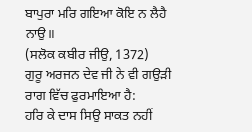ਬਾਪੁਰਾ ਮਰਿ ਗਇਆ ਕੋਇ ਨ ਲੈਹੈ ਨਾਉ॥
(ਸਲੋਕ ਕਬੀਰ ਜੀਉ, 1372)
ਗੁਰੂ ਅਰਜਨ ਦੇਵ ਜੀ ਨੇ ਵੀ ਗਉੜੀ ਰਾਗ ਵਿੱਚ ਫੁਰਮਾਇਆ ਹੈ:
ਹਰਿ ਕੇ ਦਾਸ ਸਿਉ ਸਾਕਤ ਨਹੀਂ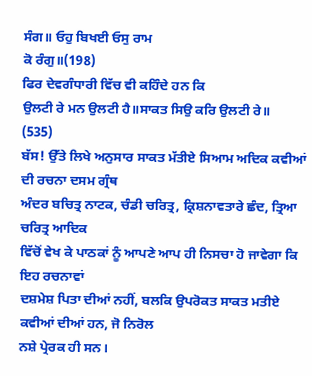ਸੰਗ॥ ਓਹੁ ਬਿਖਈ ਓਸੁ ਰਾਮ
ਕੋ ਰੰਗੁ॥(198)
ਫਿਰ ਦੇਵਗੰਧਾਰੀ ਵਿੱਚ ਵੀ ਕਹਿੰਦੇ ਹਨ ਕਿ
ਉਲਟੀ ਰੇ ਮਨ ਉਲਟੀ ਹੈ॥ਸਾਕਤ ਸਿਉ ਕਰਿ ਉਲਟੀ ਰੇ॥
(535)
ਬੱਸ! ਉੱਤੇ ਲਿਖੇ ਅਨੁਸਾਰ ਸਾਕਤ ਮੱਤੀਏ ਸਿਆਮ ਅਦਿਕ ਕਵੀਆਂ ਦੀ ਰਚਨਾ ਦਸਮ ਗ੍ਰੰਥ
ਅੰਦਰ ਬਚਿਤ੍ਰ ਨਾਟਕ, ਚੰਡੀ ਚਰਿਤ੍ਰ, ਕ੍ਰਿਸ਼ਨਾਵਤਾਰੇ ਛੰਦ, ਤ੍ਰਿਆ ਚਰਿਤ੍ਰ ਆਦਿਕ
ਵਿੱਚੋਂ ਵੇਖ ਕੇ ਪਾਠਕਾਂ ਨੂੰ ਆਪਣੇ ਆਪ ਹੀ ਨਿਸਚਾ ਹੋ ਜਾਵੇਗਾ ਕਿ ਇਹ ਰਚਨਾਵਾਂ
ਦਸ਼ਮੇਸ਼ ਪਿਤਾ ਦੀਆਂ ਨਹੀਂ, ਬਲਕਿ ਉਪਰੋਕਤ ਸਾਕਤ ਮਤੀਏ ਕਵੀਆਂ ਦੀਆਂ ਹਨ, ਜੋ ਨਿਰੋਲ
ਨਸ਼ੇ ਪ੍ਰੇਰਕ ਹੀ ਸਨ।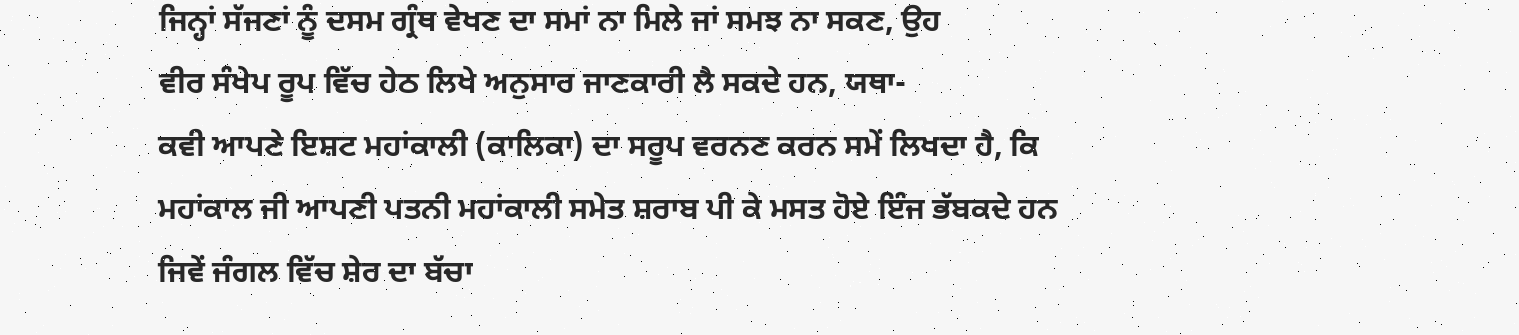ਜਿਨ੍ਹਾਂ ਸੱਜਣਾਂ ਨੂੰ ਦਸਮ ਗ੍ਰੰਥ ਵੇਖਣ ਦਾ ਸਮਾਂ ਨਾ ਮਿਲੇ ਜਾਂ ਸਮਝ ਨਾ ਸਕਣ, ਉਹ
ਵੀਰ ਸੰਖੇਪ ਰੂਪ ਵਿੱਚ ਹੇਠ ਲਿਖੇ ਅਨੁਸਾਰ ਜਾਣਕਾਰੀ ਲੈ ਸਕਦੇ ਹਨ, ਯਥਾ-
ਕਵੀ ਆਪਣੇ ਇਸ਼ਟ ਮਹਾਂਕਾਲੀ (ਕਾਲਿਕਾ) ਦਾ ਸਰੂਪ ਵਰਨਣ ਕਰਨ ਸਮੇਂ ਲਿਖਦਾ ਹੈ, ਕਿ
ਮਹਾਂਕਾਲ ਜੀ ਆਪਣੀ ਪਤਨੀ ਮਹਾਂਕਾਲੀ ਸਮੇਤ ਸ਼ਰਾਬ ਪੀ ਕੇ ਮਸਤ ਹੋਏ ਇੰਜ ਭੱਬਕਦੇ ਹਨ
ਜਿਵੇਂ ਜੰਗਲ ਵਿੱਚ ਸ਼ੇਰ ਦਾ ਬੱਚਾ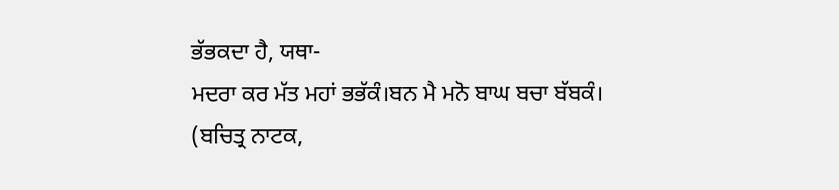ਭੱਭਕਦਾ ਹੈ, ਯਥਾ-
ਮਦਰਾ ਕਰ ਮੱਤ ਮਹਾਂ ਭਭੱਕੰ।ਬਨ ਮੈ ਮਨੋ ਬਾਘ ਬਚਾ ਬੱਬਕੰ।
(ਬਚਿਤ੍ਰ ਨਾਟਕ,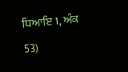ਧਿਆਇ 1, ਅੰਕ 53)